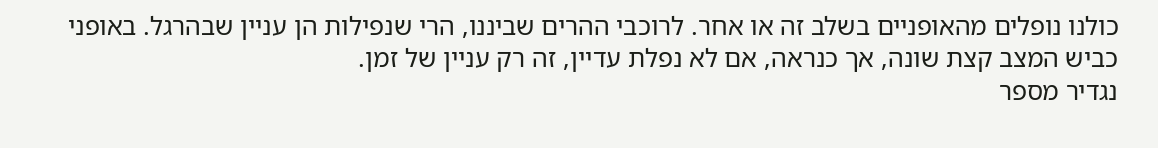כולנו נופלים מהאופניים בשלב זה או אחר. לרוכבי ההרים שביננו, הרי שנפילות הן עניין שבהרגל. באופני כביש המצב קצת שונה, אך כנראה, אם לא נפלת עדיין, זה רק עניין של זמן.
נגדיר מספר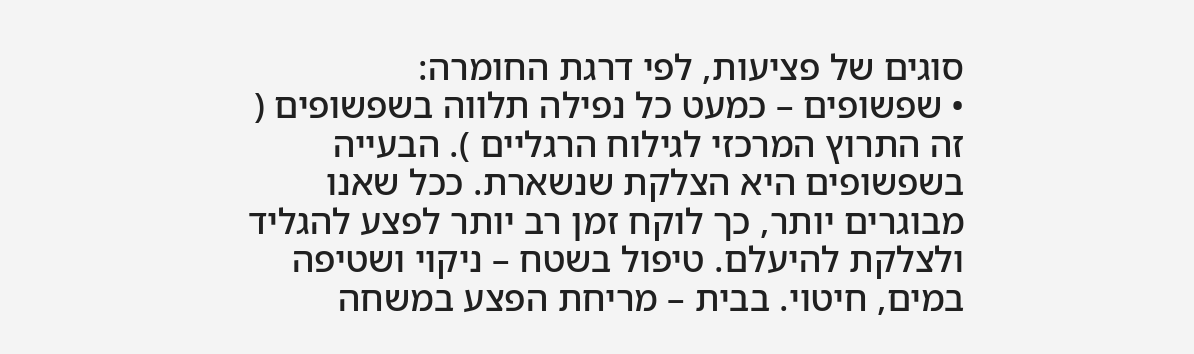סוגים של פציעות, לפי דרגת החומרה:
• שפשופים – כמעט כל נפילה תלווה בשפשופים ( זה התרוץ המרכזי לגילוח הרגליים ). הבעייה בשפשופים היא הצלקת שנשארת. ככל שאנו מבוגרים יותר, כך לוקח זמן רב יותר לפצע להגליד ולצלקת להיעלם. טיפול בשטח – ניקוי ושטיפה במים, חיטוי. בבית – מריחת הפצע במשחה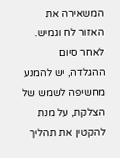המשאירה את האזור לח וגמיש. לאחר סיום ההגלדה, יש להמנע מחשיפה לשמש של הצלקת, על מנת להקטין את תהליך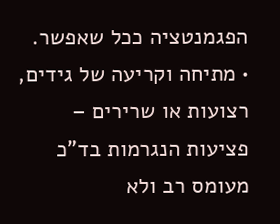הפגמנטציה ככל שאפשר.
• מתיחה וקריעה של גידים, רצועות או שרירים – פציעות הנגרמות בד"כ מעומס רב ולא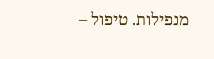מנפילות. טיפול –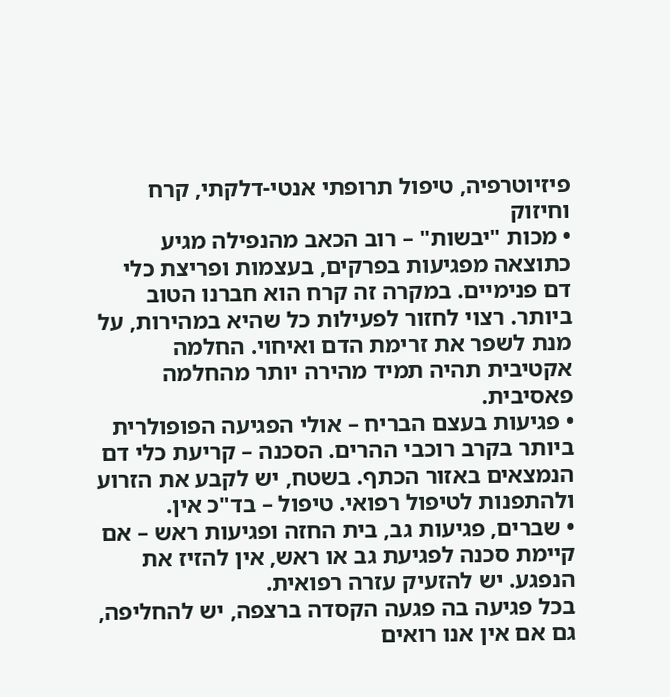פיזיוטרפיה, טיפול תרופתי אנטי-דלקתי, קרח וחיזוק
• מכות "יבשות" – רוב הכאב מהנפילה מגיע כתוצאה מפגיעות בפרקים, בעצמות ופריצת כלי דם פנימיים. במקרה זה קרח הוא חברנו הטוב ביותר. רצוי לחזור לפעילות כל שהיא במהירות, על מנת לשפר את זרימת הדם ואיחוי. החלמה אקטיבית תהיה תמיד מהירה יותר מהחלמה פאסיבית.
• פגיעות בעצם הבריח – אולי הפגיעה הפופולרית ביותר בקרב רוכבי ההרים. הסכנה – קריעת כלי דם הנמצאים באזור הכתף. בשטח, יש לקבע את הזרוע ולהתפנות לטיפול רפואי. טיפול – בד"כ אין.
• שברים, פגיעות גב, בית החזה ופגיעות ראש – אם קיימת סכנה לפגיעת גב או ראש, אין להזיז את הנפגע. יש להזעיק עזרה רפואית.
בכל פגיעה בה פגעה הקסדה ברצפה, יש להחליפה, גם אם אין אנו רואים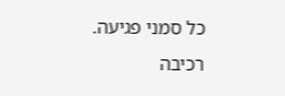כל סמני פגיעה.
רכיבה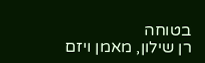בטוחה
רן שילון, מאמן ויזם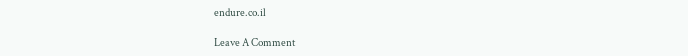endure.co.il

Leave A Comment